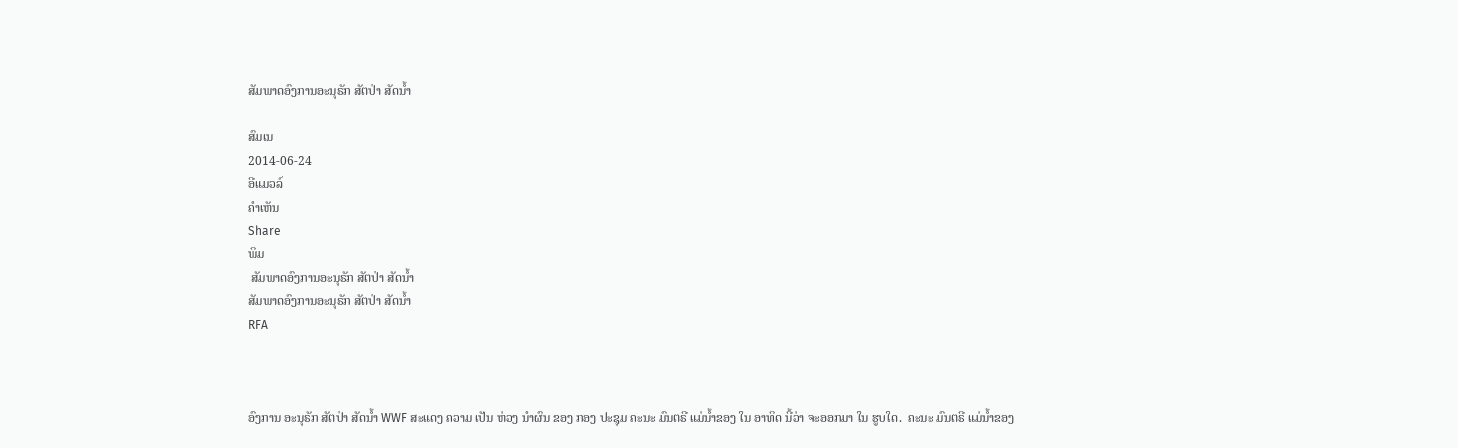ສັມພາດອົງການອະນຸຣັກ ສັຕປ່າ ສັດນໍ້າ

ສົມເນ
2014-06-24
ອີແມວລ໌
ຄໍາເຫັນ
Share
ພິມ
 ສັມພາດອົງການອະນຸຣັກ ສັຕປ່າ ສັດນໍ້າ
ສັມພາດອົງການອະນຸຣັກ ສັຕປ່າ ສັດນໍ້າ
RFA



ອົງການ ອະນຸຣັກ ສັຕປ່າ ສັດນໍ້າ WWF ສະແດງ ຄວາມ ເປັນ ຫ່ວງ ນໍາຜົນ ຂອງ ກອງ ປະຊຸມ ຄະນະ ມົນຕຣີ ແມ່ນໍ້າຂອງ ໃນ ອາທິດ ນີ້ວ່າ ຈະອອກມາ ໃນ ຮູບໃດ.  ຄະນະ ມົນຕຣີ ແມ່ນໍ້າຂອງ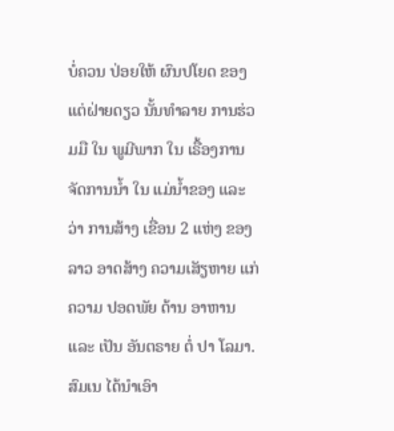ບໍ່ຄວນ ປ່ອຍໃຫ້ ຜົນປໂຍດ ຂອງ ແຕ່ຝ່າຍດຽວ ນັ້ນທໍາລາຍ ການຮ່ວມມື ໃນ ພູມີພາກ ໃນ ເຣື້ອງການ ຈັດການນໍ້າ ໃນ ແມ່ນໍ້າຂອງ ແລະ ວ່າ ການສ້າງ ເຂື່ອນ 2 ແຫ່ງ ຂອງລາວ ອາດສ້າງ ຄວາມເສັຽຫາຍ ແກ່ ຄວາມ ປອດພັຍ ດ້ານ ອາຫານ ແລະ ເປັນ ອັນຕຣາຍ ຕໍ່ ປາ ໂລມາ. ສົມເນ ໄດ້ນໍາເອົາ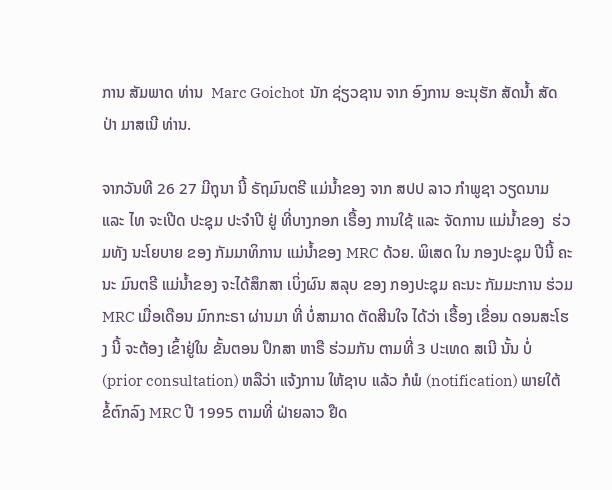ການ ສັມພາດ ທ່ານ  Marc Goichot  ນັກ ຊ່ຽວຊານ ຈາກ ອົງການ ອະນຸຮັກ ສັດນໍ້າ ສັດປ່າ ມາສເນີ ທ່ານ.

ຈາກວັນທີ 26 27 ມີຖຸນາ ນີ້ ຣັຖມົນຕຣີ ແມ່ນໍ້າຂອງ ຈາກ ສປປ ລາວ ກໍາພູຊາ ວຽດນາມ ແລະ ໄທ ຈະເປີດ ປະຊຸມ ປະຈໍາປີ ຢູ່ ທີ່ບາງກອກ ເຣື້ອງ ການໃຊ້ ແລະ ຈັດການ ແມ່ນໍ້າຂອງ  ຮ່ວມທັງ ນະໂຍບາຍ ຂອງ ກັມມາທິການ ແມ່ນໍ້າຂອງ MRC ດ້ວຍ. ພິເສດ ໃນ ກອງປະຊຸມ ປີນີ້ ຄະນະ ມົນຕຣີ ແມ່ນໍ້າຂອງ ຈະໄດ້ສຶກສາ ເບິ່ງຜົນ ສລຸບ ຂອງ ກອງປະຊຸມ ຄະນະ ກັມມະການ ຮ່ວມ MRC ເມື່ອເດືອນ ມົກກະຣາ ຜ່ານມາ ທີ່ ບໍ່ສາມາດ ຕັດສີນໃຈ ໄດ້ວ່າ ເຣື້ອງ ເຂື່ອນ ດອນສະໂຮງ ນີ້ ຈະຕ້ອງ ເຂົ້າຢູ່ໃນ ຂັ້ນຕອນ ປຶກສາ ຫາຣື ຮ່ວມກັນ ຕາມທີ່ 3 ປະເທດ ສເນີ ນັ້ນ ບໍ່ (prior consultation) ຫລືວ່າ ແຈ້ງການ ໃຫ້ຊາບ ແລ້ວ ກໍພໍ (notification) ພາຍໃຕ້ ຂໍ້ຕົກລົງ MRC ປີ 1995 ຕາມທີ່ ຝ່າຍລາວ ຢືດ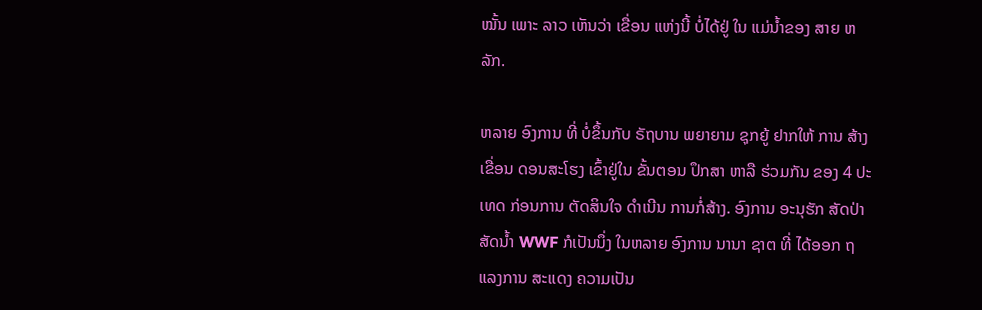ໝັ້ນ ເພາະ ລາວ ເຫັນວ່າ ເຂື່ອນ ແຫ່ງນີ້ ບໍ່ໄດ້ຢູ່ ໃນ ແມ່ນໍ້າຂອງ ສາຍ ຫລັກ.

ຫລາຍ ອົງການ ທີ່ ບໍ່ຂຶ້ນກັບ ຣັຖບານ ພຍາຍາມ ຊຸກຍູ້ ຢາກໃຫ້ ການ ສ້າງເຂື່ອນ ດອນສະໂຮງ ເຂົ້າຢູ່ໃນ ຂັ້ນຕອນ ປຶກສາ ຫາລື ຮ່ວມກັນ ຂອງ 4 ປະເທດ ກ່ອນການ ຕັດສິນໃຈ ດໍາເນີນ ການກໍ່ສ້າງ. ອົງການ ອະນຸຮັກ ສັດປ່າ ສັດນໍ້າ WWF ກໍເປັນນຶ່ງ ໃນຫລາຍ ອົງການ ນານາ ຊາຕ ທີ່ ໄດ້ອອກ ຖແລງການ ສະແດງ ຄວາມເປັນ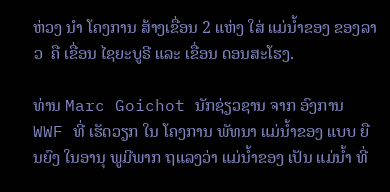ຫ່ວງ ນໍາ ໂຄງການ ສ້າງເຂື່ອນ 2 ແຫ່ງ ໃສ່ ແມ່ນໍ້າຂອງ ຂອງລາວ  ຄື ເຂື່ອນ ໄຊຍະບູຣີ ແລະ ເຂື່ອນ ດອນສະໂຮງ.

ທ່ານ Marc Goichot ນັກຊ່ຽວຊານ ຈາກ ອົງການ WWF ທີ່ ເຮັດວຽກ ໃນ ໂຄງການ ພັທນາ ແມ່ນໍ້າຂອງ ແບບ ຍືນຍົງ ໃນອານຸ ພູມີພາກ ຖແລງວ່າ ແມ່ນໍ້າຂອງ ເປັນ ແມ່ນໍ້າ ທີ່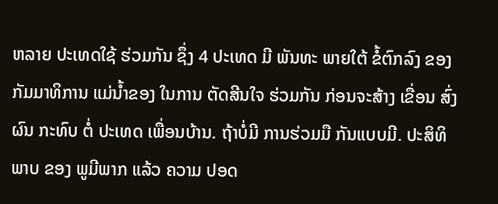ຫລາຍ ປະເທດໃຊ້ ຮ່ວມກັນ ຊຶ່ງ 4 ປະເທດ ມີ ພັນທະ ພາຍໃຕ້ ຂໍ້ຕົກລົງ ຂອງ ກັມມາທິການ ແມ່ນໍ້າຂອງ ໃນການ ຕັດສີນໃຈ ຮ່ວມກັນ ກ່ອນຈະສ້າງ ເຂື່ອນ ສົ່ງຜົນ ກະທົບ ຕໍ່ ປະເທດ ເພື່ອນບ້ານ. ຖ້າບໍ່ມີ ການຮ່ວມມື ກັນແບບມີ. ປະສິທິພາບ ຂອງ ພູມີພາກ ແລ້ວ ຄວາມ ປອດ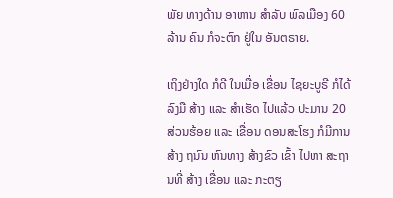ພັຍ ທາງດ້ານ ອາຫານ ສໍາລັບ ພົລເມືອງ 60 ລ້ານ ຄົນ ກໍຈະຕົກ ຢູ່ໃນ ອັນຕຣາຍ.

ເຖິງຢ່າງໃດ ກໍດີ ໃນເມື່ອ ເຂື່ອນ ໄຊຍະບູຣີ ກໍໄດ້ ລົງມື ສ້າງ ແລະ ສໍາເຮັດ ໄປແລ້ວ ປະມານ 20 ສ່ວນຮ້ອຍ ແລະ ເຂື່ອນ ດອນສະໂຮງ ກໍມີການ ສ້າງ ຖນົນ ຫົນທາງ ສ້າງຂົວ ເຂົ້າ ໄປຫາ ສະຖານທີ່ ສ້າງ ເຂື່ອນ ແລະ ກະຕຽ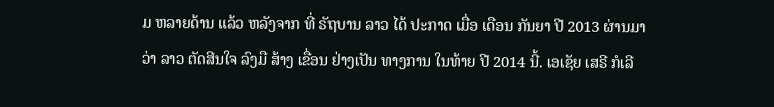ມ ຫລາຍດ້ານ ແລ້ວ ຫລັງຈາກ ທີ່ ຣັຖບານ ລາວ ໄດ້ ປະກາດ ເມື່ອ ເດືອນ ກັນຍາ ປີ 2013 ຜ່ານມາ ວ່າ ລາວ ຕັດສີນໃຈ ລົງມື ສ້າງ ເຂື່ອນ ຢ່າງເປັນ ທາງການ ໃນທ້າຍ ປີ 2014 ນີ້. ເອເຊັຍ ເສຣີ ກໍເລີ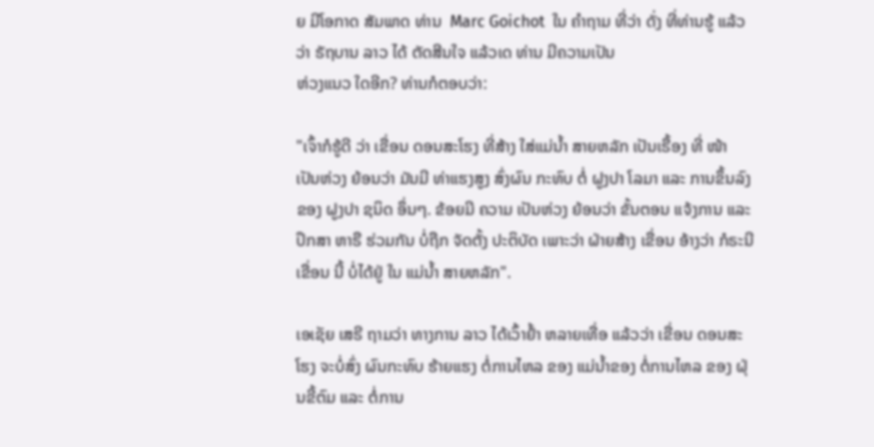ຍ ມີໂອກາດ ສັມພາດ ທ່ານ  Marc Goichot  ໃນ ຄໍາຖາມ ທີ່ວ່າ ດັ່ງ ທີ່ທ່ານຮູ້ ແລ້ວວ່າ ຣັຖບານ ລາວ ໄດ້ ຕັດສີນໃຈ ແລ້ວເດ ທ່ານ ມີຄວາມເປັນ
ຫ່ວງແນວ ໃດອີກ? ທ່ານກໍຕອບວ່າ:

"ເຈົ້າກໍຮູ້ດີ ວ່າ ເຂື່ອນ ດອນສະໂຮງ ທີ່ສ້າງ ໃສ່ແມ່ນໍ້າ ສາຍຫລັກ ເປັນເຣື້ອງ ທີ່ ໜ້າ ເປັນຫ່ວງ ຍ້ອນວ່າ ມັນມີ ທ່າແຮງສູງ ສົ່ງຜົນ ກະທົບ ຕໍ່ ຝູງປາ ໂລມາ ແລະ ການຂຶ້ນລົງ ຂອງ ຝູງປາ ຊນິດ ອຶ່ນໆ. ຂ້ອຍມີ ຄວາມ ເປັນຫ່ວງ ຍ້ອນວ່າ ຂັ້ນຕອນ ແຈ້ງການ ແລະ ປຶກສາ ຫາຣື ຮ່ວມກັນ ບໍ່ຖືກ ຈັດຕັ້ງ ປະຕິບັດ ເພາະວ່າ ຝ່າຍສ້າງ ເຂື່ອນ ອ້າງວ່າ ກໍຣະນີ ເຂື່ອນ ນີ້ ບໍ່ໄດ້ຢູ່ ໃນ ແມ່ນໍ້າ ສາຍຫລັກ".

ເອເຊັຍ ເສຣີ ຖາມວ່າ ທາງການ ລາວ ໄດ້ເວົ້າຢໍ້າ ຫລາຍເທື່ອ ແລ້ວວ່າ ເຂື່ອນ ດອນສະໂຮງ ຈະບໍ່ສົ່ງ ຜົນກະທົບ ຮ້າຍແຮງ ຕໍ່ການໄຫລ ຂອງ ແມ່ນໍ້າຂອງ ຕໍ່ການໄຫລ ຂອງ ຝຸ່ນຂີ້ຕົມ ແລະ ຕໍ່ການ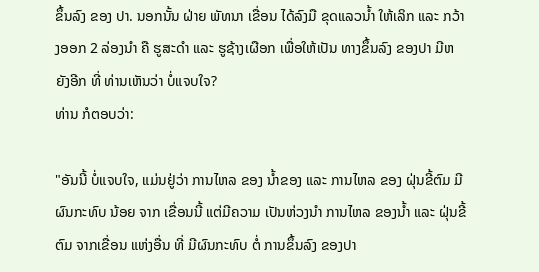ຂຶ້ນລົງ ຂອງ ປາ. ນອກນັ້ນ ຝ່າຍ ພັທນາ ເຂື່ອນ ໄດ້ລົງມື ຂຸດແລວນໍ້າ ໃຫ້ເລິກ ແລະ ກວ້າງອອກ 2 ລ່ອງນໍາ ຄື ຮູສະດໍາ ແລະ ຮູຊ້າງເຜືອກ ເພື່ອໃຫ້ເປັນ ທາງຂຶ້ນລົງ ຂອງປາ ມີຫຍັງອີກ ທີ່ ທ່ານເຫັນວ່າ ບໍ່ແຈບໃຈ?
ທ່ານ ກໍຕອບວ່າ:

"ອັນນີ້ ບໍ່ແຈບໃຈ, ແມ່ນຢູ່ວ່າ ການໄຫລ ຂອງ ນໍ້າຂອງ ແລະ ການໄຫລ ຂອງ ຝຸ່ນຂີ້ຕົມ ມີ ຜົນກະທົບ ນ້ອຍ ຈາກ ເຂື່ອນນີ້ ແຕ່ມີຄວາມ ເປັນຫ່ວງນໍາ ການໄຫລ ຂອງນໍ້າ ແລະ ຝຸ່ນຂີ້ຕົມ ຈາກເຂື່ອນ ແຫ່ງອື່ນ ທີ່ ມີຜົນກະທົບ ຕໍ່ ການຂຶ້ນລົງ ຂອງປາ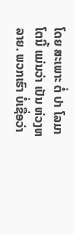ໂດຍ ສະເພາະ ຕໍ່ ປາ ໂລມາ ໂຕນີ້ ແມ່ນວ່າ ເປັນ ຫ່ວງຫລາຍ. ພວກເຮົາ ບໍ່ເຊື່ອວ່າ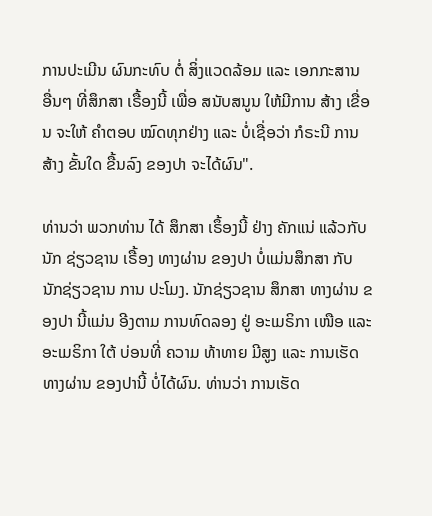ການປະເມີນ ຜົນກະທົບ ຕໍ່ ສິ່ງແວດລ້ອມ ແລະ ເອກກະສານ ອື່ນໆ ທີ່ສຶກສາ ເຣື້ອງນີ້ ເພື່ອ ສນັບສນູນ ໃຫ້ມີການ ສ້າງ ເຂື່ອນ ຈະໃຫ້ ຄໍາຕອບ ໝົດທຸກຢ່າງ ແລະ ບໍ່ເຊື່ອວ່າ ກໍຣະນີ ການສ້າງ ຂັ້ນໃດ ຂື້ນລົງ ຂອງປາ ຈະໄດ້ຜົນ".

ທ່ານວ່າ ພວກທ່ານ ໄດ້ ສຶກສາ ເຣຶ້ອງນີ້ ຢ່າງ ຄັກແນ່ ແລ້ວກັບ ນັກ ຊ່ຽວຊານ ເຣື້ອງ ທາງຜ່ານ ຂອງປາ ບໍ່ແມ່ນສຶກສາ ກັບ ນັກຊ່ຽວຊານ ການ ປະໂມງ. ນັກຊ່ຽວຊານ ສຶກສາ ທາງຜ່ານ ຂອງປາ ນີ້ແມ່ນ ອີງຕາມ ການທົດລອງ ຢູ່ ອະເມຣິກາ ເໜືອ ແລະ ອະເມຣິກາ ໃຕ້ ບ່ອນທີ່ ຄວາມ ທ້າທາຍ ມີສູງ ແລະ ການເຮັດ ທາງຜ່ານ ຂອງປານີ້ ບໍ່ໄດ້ຜົນ. ທ່ານວ່າ ການເຮັດ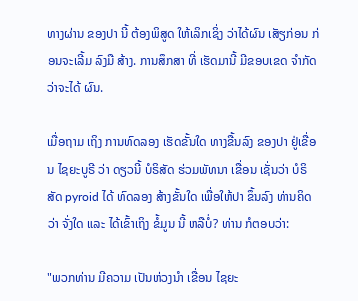ທາງຜ່ານ ຂອງປາ ນີ້ ຕ້ອງພິສູດ ໃຫ້ເລິກເຊິ່ງ ວ່າໄດ້ຜົນ ເສັຽກ່ອນ ກ່ອນຈະເລີ້ມ ລົງມື ສ້າງ. ການສຶກສາ ທີ່ ເຮັດມານີ້ ມີຂອບເຂດ ຈໍາກັດ ວ່າຈະໄດ້ ຜົນ.

ເມື່ອຖາມ ເຖິງ ການທົດລອງ ເຮັດຂັ້ນໃດ ທາງຂື້ນລົງ ຂອງປາ ຢູ່ເຂື່ອນ ໄຊຍະບູຣີ ວ່າ ດຽວນີ້ ບໍຣິສັດ ຮ່ວມພັທນາ ເຂື່ອນ ເຊັ່ນວ່າ ບໍຣິສັດ pyroid ໄດ້ ທົດລອງ ສ້າງຂັ້ນໃດ ເພື່ອໃຫ້ປາ ຂຶ້ນລົງ ທ່ານຄິດວ່າ ຈັ່ງໃດ ແລະ ໄດ້ເຂົ້າເຖິງ ຂໍ້ມູນ ນີ້ ຫລືບໍ່? ທ່ານ ກໍຕອບວ່າ:

"ພວກທ່ານ ມີຄວາມ ເປັນຫ່ວງນໍາ ເຂື່ອນ ໄຊຍະ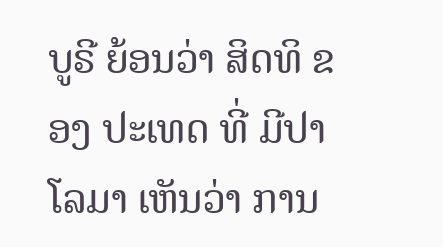ບູຣີ ຍ້ອນວ່າ ສິດທິ ຂອງ ປະເທດ ທີ່ ມີປາ ໂລມາ ເຫັນວ່າ ການ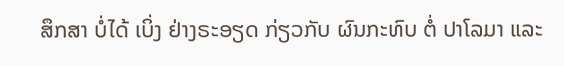ສຶກສາ ບໍ່ໄດ້ ເບິ່ງ ຢ່າງຣະອຽດ ກ່ຽວກັບ ຜົນກະທົບ ຕໍ່ ປາໂລມາ ແລະ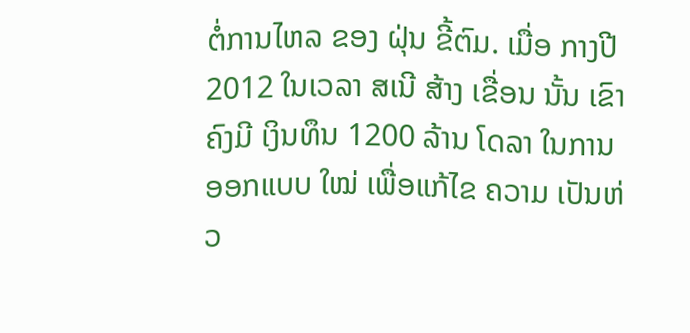ຕໍ່ການໄຫລ ຂອງ ຝຸ່ນ ຂີ້ຕົມ. ເມື່ອ ກາງປີ 2012 ໃນເວລາ ສເນີ ສ້າງ ເຂື່ອນ ນັ້ນ ເຂົາຄົງມີ ເງິນທຶນ 1200 ລ້ານ ໂດລາ ໃນການ ອອກແບບ ໃໝ່ ເພື່ອແກ້ໄຂ ຄວາມ ເປັນຫ່ວ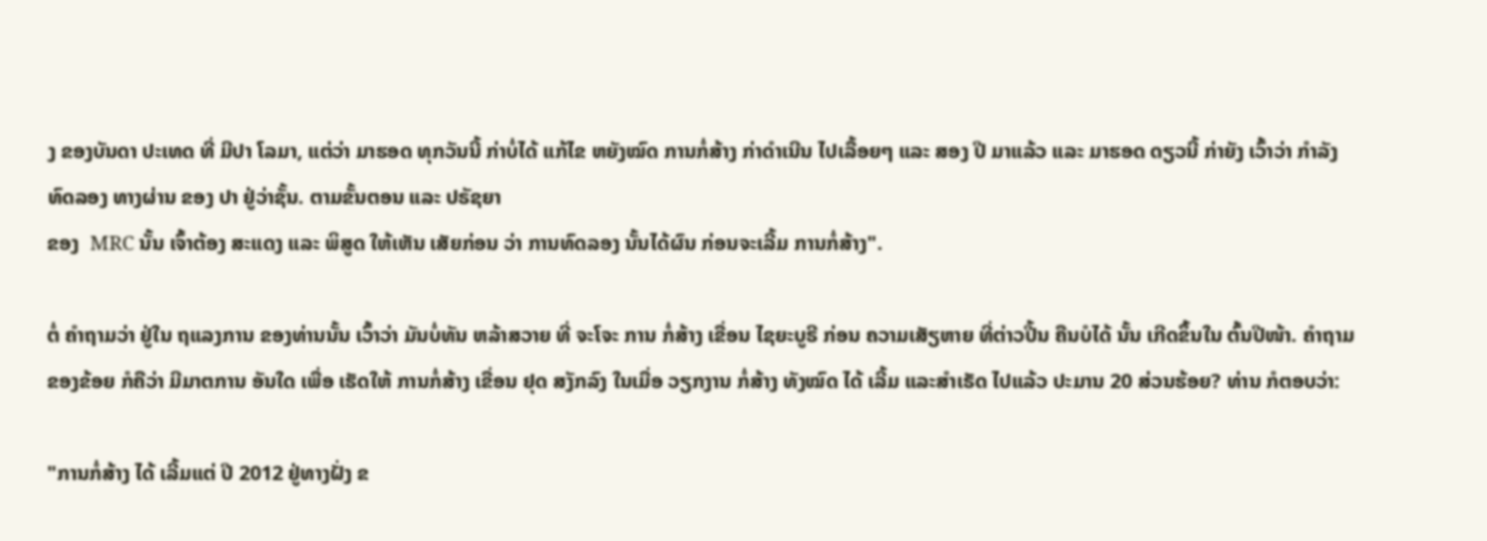ງ ຂອງບັນດາ ປະເທດ ທີ່ ມີປາ ໂລມາ, ແຕ່ວ່າ ມາຮອດ ທຸກວັນນີ້ ກ່າບໍ່ໄດ້ ແກ້ໄຂ ຫຍັງໝົດ ການກໍ່ສ້າງ ກ່າດໍາເນີນ ໄປເລື້ອຍໆ ແລະ ສອງ ປີ ມາແລ້ວ ແລະ ມາຮອດ ດຽວນີ້ ກ່າຍັງ ເວົ້າວ່າ ກໍາລັງ ທົດລອງ ທາງຜ່ານ ຂອງ ປາ ຢູ່ວ່າຊັ້ນ. ຕາມຂັ້ນຕອນ ແລະ ປຣັຊຍາ
ຂອງ  MRC ນັ້ນ ເຈົ້າຕ້ອງ ສະແດງ ແລະ ພິສູດ ໃຫ້ເຫັນ ເສັຍກ່ອນ ວ່າ ການທົດລອງ ນັ້ນໄດ້ຜົນ ກ່ອນຈະເລີ້ມ ການກໍ່ສ້າງ".

ຕໍ່ ຄໍາຖາມວ່າ ຢູ່ໃນ ຖແລງການ ຂອງທ່ານນັ້ນ ເວົ້າວ່າ ມັນບໍ່ທັນ ຫລ້າສວາຍ ທີ່ ຈະໂຈະ ການ ກໍ່ສ້າງ ເຂື່ອນ ໄຊຍະບູຣີ ກ່ອນ ຄວາມເສັຽຫາຍ ທີ່ຕ່າວປີ້ນ ຄືນບໍໄດ້ ນັ້ນ ເກີດຂຶ້ນໃນ ຕົ້ນປີໜ້າ. ຄໍາຖາມ ຂອງຂ້ອຍ ກໍຄືວ່າ ມີມາຕການ ອັນໃດ ເພື່ອ ເຮັດໃຫ້ ການກໍ່ສ້າງ ເຂື່ອນ ຢຸດ ສງັກລົງ ໃນເມື່ອ ວຽກງານ ກໍ່ສ້າງ ທັງໝົດ ໄດ້ ເລີ້ມ ແລະສໍາເຣັດ ໄປແລ້ວ ປະມານ 20 ສ່ວນຮ້ອຍ? ທ່ານ ກໍຕອບວ່າ:

"ການກໍ່ສ້າງ ໄດ້ ເລີ້ມແຕ່ ປີ 2012 ຢູ່ທາງຝັ່ງ ຂ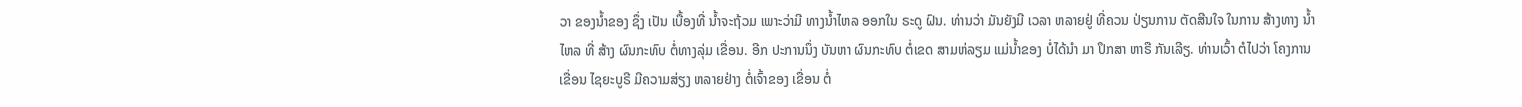ວາ ຂອງນໍ້າຂອງ ຊຶ່ງ ເປັນ ເບື້ອງທີ່ ນໍ້າຈະຖ້ວມ ເພາະວ່າມີ ທາງນໍ້າໄຫລ ອອກໃນ ຣະດູ ຝົນ. ທ່ານວ່າ ມັນຍັງມີ ເວລາ ຫລາຍຢູ່ ທີ່ຄວນ ປ່ຽນການ ຕັດສີນໃຈ ໃນການ ສ້າງທາງ ນໍ້າໄຫລ ທີ່ ສ້າງ ຜົນກະທົບ ຕໍ່ທາງລຸ່ມ ເຂື່ອນ. ອີກ ປະການນຶ່ງ ບັນຫາ ຜົນກະທົບ ຕໍ່ເຂດ ສາມຫ່ລຽມ ແມ່ນໍ້າຂອງ ບໍ່ໄດ້ນໍາ ມາ ປຶກສາ ຫາຣື ກັນເລີຽ. ທ່ານເວົ້າ ຕໍໄປວ່າ ໂຄງການ ເຂື່ອນ ໄຊຍະບູຣີ ມີຄວາມສ່ຽງ ຫລາຍຢ່າງ ຕໍ່ເຈົ້າຂອງ ເຂື່ອນ ຕໍ່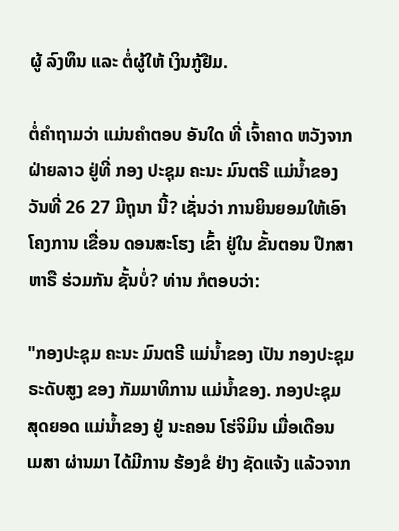ຜູ້ ລົງທຶນ ແລະ ຕໍ່ຜູ້ໃຫ້ ເງິນກູ້ຢືມ.

ຕໍ່ຄໍາຖາມວ່າ ແມ່ນຄໍາຕອບ ອັນໃດ ທີ່ ເຈົ້າຄາດ ຫວັງຈາກ ຝ່າຍລາວ ຢູ່ທີ່ ກອງ ປະຊຸມ ຄະນະ ມົນຕຣີ ແມ່ນໍ້າຂອງ ວັນທີ່ 26 27 ມີຖຸນາ ນີ້? ເຊັ່ນວ່າ ການຍິນຍອມໃຫ້ເອົາ ໂຄງການ ເຂື່ອນ ດອນສະໂຮງ ເຂົ້າ ຢູ່ໃນ ຂັ້ນຕອນ ປຶກສາ ຫາຣື ຮ່ວມກັນ ຊັ້ນບໍ່? ທ່ານ ກໍຕອບວ່າ:

"ກອງປະຊຸມ ຄະນະ ມົນຕຣີ ແມ່ນໍ້າຂອງ ເປັນ ກອງປະຊຸມ ຣະດັບສູງ ຂອງ ກັມມາທິການ ແມ່ນໍ້າຂອງ. ກອງປະຊຸມ ສຸດຍອດ ແມ່ນໍ້າຂອງ ຢູ່ ນະຄອນ ໂຮ່ຈິມິນ ເມື່ອເດືອນ ເມສາ ຜ່ານມາ ໄດ້ມີການ ຮ້ອງຂໍ ຢ່າງ ຊັດແຈ້ງ ແລ້ວຈາກ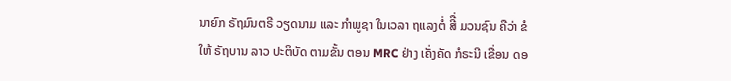ນາຍົກ ຣັຖມົນຕຣີ ວຽດນາມ ແລະ ກໍາພູຊາ ໃນເວລາ ຖແລງຕໍ່ ສີື່ ມວນຊົນ ຄືວ່າ ຂໍໃຫ້ ຣັຖບານ ລາວ ປະຕິບັດ ຕາມຂັ້ນ ຕອນ MRC ຢ່າງ ເຄັ່ງຄັດ ກໍຣະນີ ເຂື່ອນ ດອ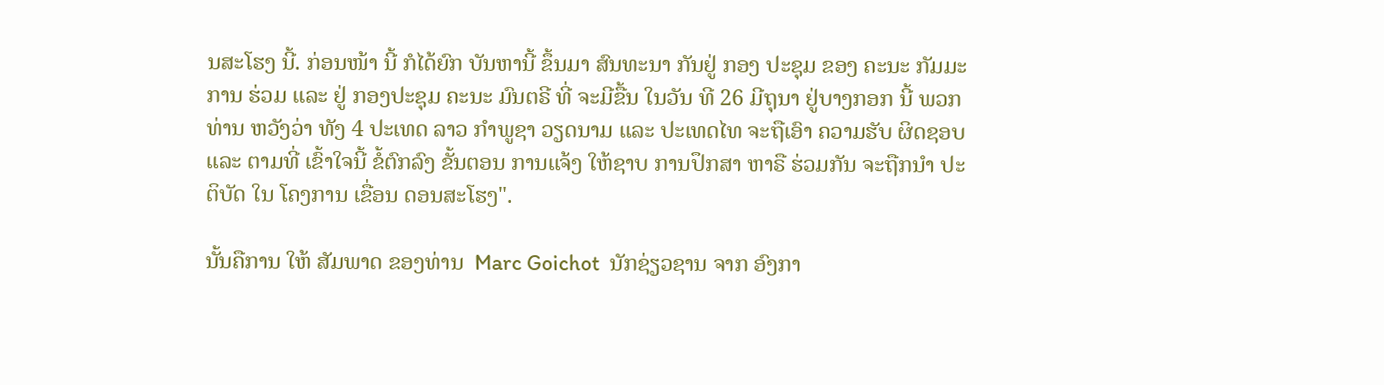ນສະໂຮງ ນີ້. ກ່ອນໜ້າ ນີ້ ກໍໄດ້ຍົກ ບັນຫານີ້ ຂຶ້ນມາ ສົນທະນາ ກັນຢູ່ ກອງ ປະຊຸມ ຂອງ ຄະນະ ກັມມະການ ຮ່ວມ ແລະ ຢູ່ ກອງປະຊຸມ ຄະນະ ມົນຕຣີ ທີ່ ຈະມີຂື້ນ ໃນວັນ ທີ 26 ມີຖຸນາ ຢູ່ບາງກອກ ນີ້ ພວກທ່ານ ຫວັງວ່າ ທັງ 4 ປະເທດ ລາວ ກໍາພູຊາ ວຽດນາມ ແລະ ປະເທດໄທ ຈະຖືເອົາ ຄວາມຮັບ ຜິດຊອບ ແລະ ຕາມທີ່ ເຂົ້າໃຈນີ້ ຂໍ້ຕົກລົງ ຂັ້ນຕອນ ການແຈ້ງ ໃຫ້ຊາບ ການປຶກສາ ຫາຣື ຮ່ວມກັນ ຈະຖືກນໍາ ປະຕິບັດ ໃນ ໂຄງການ ເຂື່ອນ ດອນສະໂຮງ".

ນັ້ນຄືການ ໃຫ້ ສັມພາດ ຂອງທ່ານ  Marc Goichot  ນັກຊ່ຽວຊານ ຈາກ ອົງກາ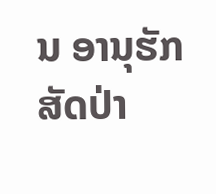ນ ອານຸຮັກ ສັດປ່າ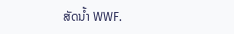ສັດນໍ້າ WWF.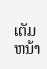ເຕັມຫນ້າ